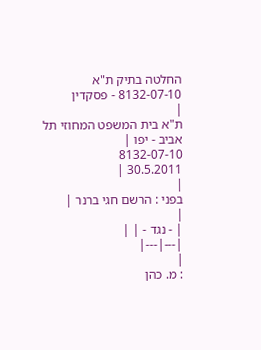החלטה בתיק ת"א 8132-07-10 - פסקדין
|
ת"א בית המשפט המחוזי תל אביב - יפו |
8132-07-10
30.5.2011 |
|
בפני : הרשם חגי ברנר |
|
| - נגד - | |
|---|---|
|
: מ. כהן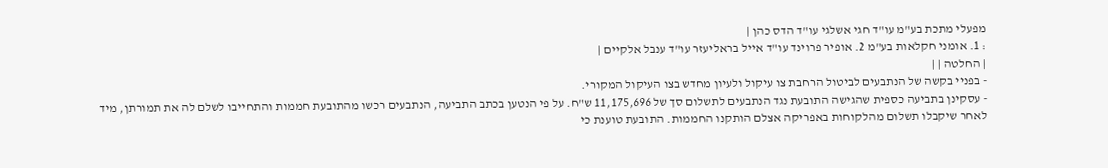מפעלי מתכת בע"מ עו"ד חגי אשלגי עו"ד הדס כהן |
: 1. אומני חקלאות בע"מ 2. אופיר פרוינד עו"ד אייל בראליעזר עו"ד ענבל אלקיים |
| החלטה | |
- בפניי בקשה של הנתבעים לביטול הרחבת צו עיקול ולעיון מחדש בצו העיקול המקורי.
- עסקינן בתביעה כספית שהגישה התובעת נגד הנתבעים לתשלום סך של 11,175,696 ש"ח. על פי הנטען בכתב התביעה, הנתבעים רכשו מהתובעת חממות והתחייבו לשלם לה את תמורתן, מיד לאחר שיקבלו תשלום מהלקוחות באפריקה אצלם הותקנו החממות. התובעת טוענת כי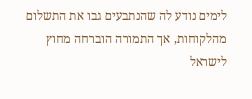לימים נודע לה שהנתבעים גבו את התשלום מהלקוחות, אך התמורה הוברחה מחוץ לישראל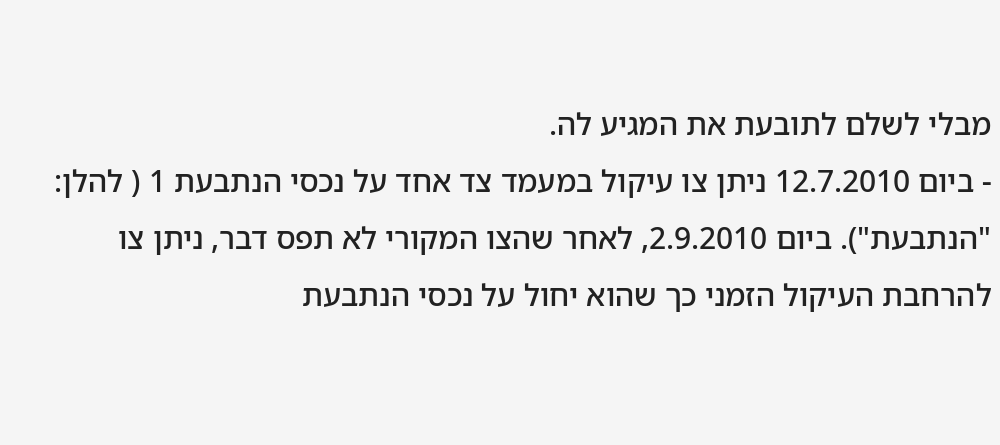מבלי לשלם לתובעת את המגיע לה.
- ביום 12.7.2010 ניתן צו עיקול במעמד צד אחד על נכסי הנתבעת 1 ( להלן: "הנתבעת"). ביום 2.9.2010, לאחר שהצו המקורי לא תפס דבר, ניתן צו להרחבת העיקול הזמני כך שהוא יחול על נכסי הנתבעת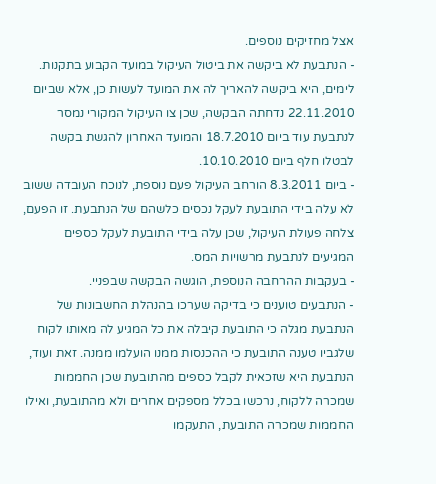אצל מחזיקים נוספים.
- הנתבעת לא ביקשה את ביטול העיקול במועד הקבוע בתקנות. לימים, היא ביקשה להאריך לה את המועד לעשות כן, אלא שביום 22.11.2010 נדחתה הבקשה, שכן צו העיקול המקורי נמסר לנתבעת עוד ביום 18.7.2010 והמועד האחרון להגשת בקשה לבטלו חלף ביום 10.10.2010.
- ביום 8.3.2011 הורחב העיקול פעם נוספת, לנוכח העובדה ששוב לא עלה בידי התובעת לעקל נכסים כלשהם של הנתבעת. זו הפעם, צלחה פעולת העיקול, שכן עלה בידי התובעת לעקל כספים המגיעים לנתבעת מרשויות המס.
- בעקבות ההרחבה הנוספת, הוגשה הבקשה שבפניי.
- הנתבעים טוענים כי בדיקה שערכו בהנהלת החשבונות של הנתבעת מגלה כי התובעת קיבלה את כל המגיע לה מאותו לקוח שלגביו טענה התובעת כי ההכנסות ממנו הועלמו ממנה. זאת ועוד, הנתבעת היא שזכאית לקבל כספים מהתובעת שכן החממות שמכרה ללקוח, נרכשו בכלל מספקים אחרים ולא מהתובעת, ואילו החממות שמכרה התובעת, התעקמו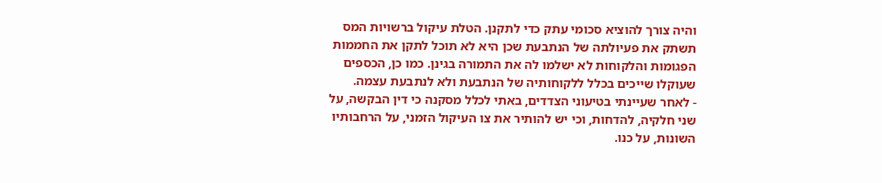והיה צורך להוציא סכומי עתק כדי לתקנן. הטלת עיקול ברשויות המס תשתק את פעיולתה של הנתבעת שכן היא לא תוכל לתקן את החממות הפגומות והלקוחות לא ישלמו לה את התמורה בגינן. כמו כן, הכספים שעוקלו שייכים בכלל ללקוחותיה של הנתבעת ולא לנתבעת עצמה.
- לאחר שעיינתי בטיעוני הצדדים, באתי לכלל מסקנה כי דין הבקשה, על שני חלקיה, להדחות, וכי יש להותיר את צו העיקול הזמני, על הרחבותיו השונות, על כנו.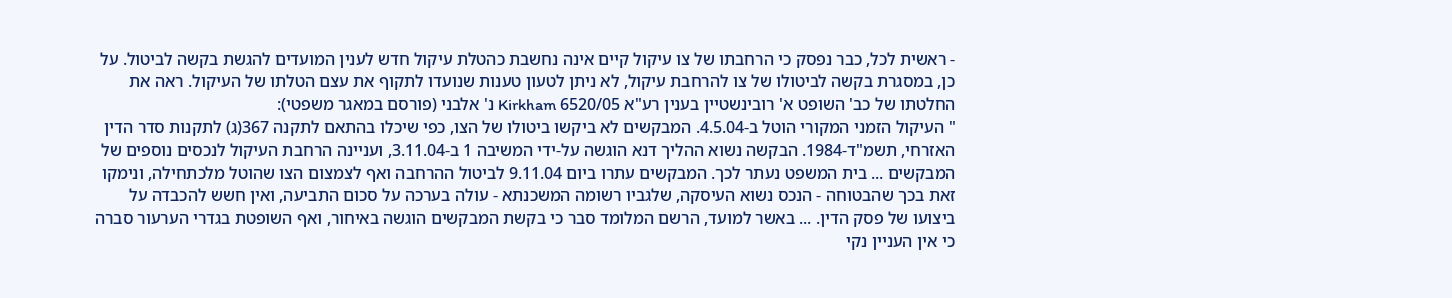- ראשית לכל, כבר נפסק כי הרחבתו של צו עיקול קיים אינה נחשבת כהטלת עיקול חדש לענין המועדים להגשת בקשה לביטול. על כן, במסגרת בקשה לביטולו של צו להרחבת עיקול, לא ניתן לטעון טענות שנועדו לתקוף את עצם הטלתו של העיקול. ראה את החלטתו של כב' השופט א' רובינשטיין בענין רע"א 6520/05 Kirkham נ' אלבני (פורסם במאגר משפטי):
" העיקול הזמני המקורי הוטל ב-4.5.04. המבקשים לא ביקשו ביטולו של הצו, כפי שיכלו בהתאם לתקנה 367(ג) לתקנות סדר הדין האזרחי, תשמ"ד-1984. הבקשה נשוא ההליך דנא הוגשה על-ידי המשיבה 1 ב-3.11.04, ועניינה הרחבת העיקול לנכסים נוספים של המבקשים ... בית המשפט נעתר לכך. המבקשים עתרו ביום 9.11.04 לביטול ההרחבה ואף לצמצום הצו שהוטל מלכתחילה, ונימקו זאת בכך שהבטוחה - הנכס נשוא העיסקה, שלגביו רשומה המשכנתא - עולה בערכה על סכום התביעה, ואין חשש להכבדה על ביצועו של פסק הדין. ... באשר למועד, הרשם המלומד סבר כי בקשת המבקשים הוגשה באיחור, ואף השופטת בגדרי הערעור סברה כי אין העניין נקי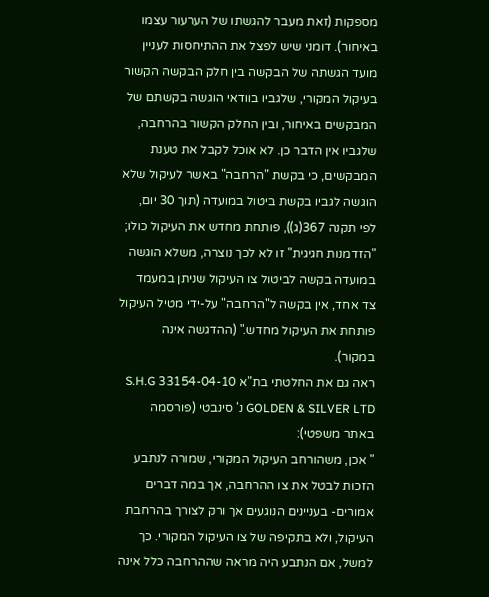מספקות (זאת מעבר להגשתו של הערעור עצמו באיחור). דומני שיש לפצל את ההתיחסות לעניין מועד הגשתה של הבקשה בין חלק הבקשה הקשור בעיקול המקורי, שלגביו בוודאי הוגשה בקשתם של המבקשים באיחור, ובין החלק הקשור בהרחבה, שלגביו אין הדבר כן. לא אוכל לקבל את טענת המבקשים, כי בקשת "הרחבה" באשר לעיקול שלא הוגשה לגביו בקשת ביטול במועדה (תוך 30 יום, לפי תקנה 367(ג)), פותחת מחדש את העיקול כולו; "הזדמנות חגיגית" זו לא לכך נוצרה, משלא הוגשה במועדה בקשה לביטול צו העיקול שניתן במעמד צד אחד, אין בקשה ל"הרחבה" על-ידי מטיל העיקול פותחת את העיקול מחדש." (ההדגשה אינה במקור).
ראה גם את החלטתי בת"א 33154-04-10 S.H.G GOLDEN & SILVER LTD נ' סינבטי (פורסמה באתר משפטי):
" אכן, משהורחב העיקול המקורי, שמורה לנתבע הזכות לבטל את צו ההרחבה, אך במה דברים אמורים- בעניינים הנוגעים אך ורק לצורך בהרחבת העיקול, ולא בתקיפה של צו העיקול המקורי. כך למשל, אם הנתבע היה מראה שההרחבה כלל אינה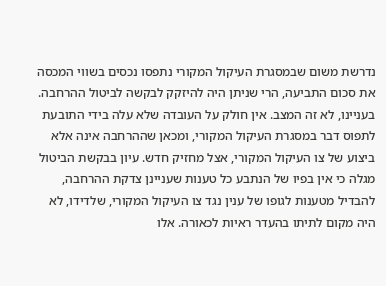נדרשת משום שבמסגרת העיקול המקורי נתפסו נכסים בשווי המכסה את סכום התביעה, הרי שניתן היה להיזקק לבקשה לביטול ההרחבה. בעניינו, לא זה המצב. אין חולק על העובדה שלא עלה בידי התובעת לתפוס דבר במסגרת העיקול המקורי, ומכאן שההרחבה אינה אלא ביצוע של צו העיקול המקורי, אצל מחזיק חדש. עיון בבקשת הביטול מגלה כי אין בפיו של הנתבע כל טענות שעניינן צדקת ההרחבה, להבדיל מטענות לגופו של ענין נגד צו העיקול המקורי, שלדידו, לא היה מקום לתיתו בהעדר ראיות לכאורה. אלו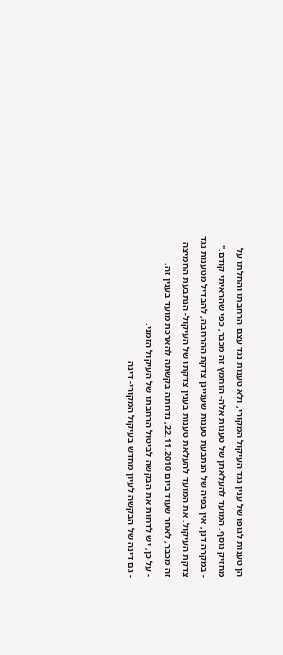הן טענות לגופו של ענין נגד העיקול המקורי, ולא טענות נגד עצם הרחבתו והחלתו על מחזיק נוסף. המועד להעלאתן של טענות אלה- הוחמץ זה מכבר, כפי שהראיתי קודם."
- במקרה דנן, אין בפיה של הנתבעת טענות שעניינן צדקת ההרחבה, להבדיל מטענות נגד צדקת העיקול. את המועד להעלאת טענות בענין צדקתו של העיקול- הנתבעת החמיצה זה מכבר, לאחר שעוד ביום 22.11.2010, נדחתה בקשתה להארכת מועד בענין זה.
- על כן, יש לדחות את הבקשה לביטול הרחבתו של העיקול הזמני.
- גם דינה של הבקשה לעיון מחדש בעיקול המקורי- דינה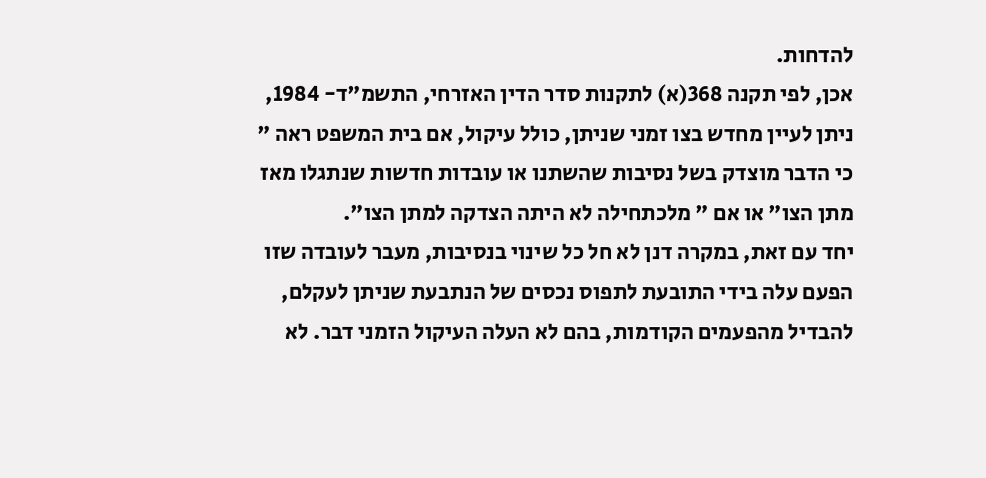להדחות.
אכן, לפי תקנה 368(א) לתקנות סדר הדין האזרחי, התשמ"ד- 1984, ניתן לעיין מחדש בצו זמני שניתן, כולל עיקול, אם בית המשפט ראה " כי הדבר מוצדק בשל נסיבות שהשתנו או עובדות חדשות שנתגלו מאז מתן הצו" או אם " מלכתחילה לא היתה הצדקה למתן הצו".
יחד עם זאת, במקרה דנן לא חל כל שינוי בנסיבות, מעבר לעובדה שזו הפעם עלה בידי התובעת לתפוס נכסים של הנתבעת שניתן לעקלם, להבדיל מהפעמים הקודמות, בהם לא העלה העיקול הזמני דבר. לא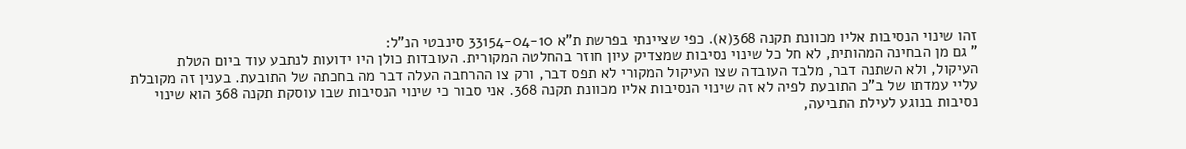זהו שינוי הנסיבות אליו מכוונת תקנה 368(א). כפי שציינתי בפרשת ת"א 33154-04-10 סינבטי הנ"ל:
" גם מן הבחינה המהותית, לא חל כל שינוי נסיבות שמצדיק עיון חוזר בהחלטה המקורית. העובדות כולן היו ידועות לנתבע עוד ביום הטלת העיקול, ולא השתנה דבר, מלבד העובדה שצו העיקול המקורי לא תפס דבר, ורק צו ההרחבה העלה דבר מה בחכתה של התובעת. בענין זה מקובלת עליי עמדתו של ב"כ התובעת לפיה לא זה שינוי הנסיבות אליו מכוונת תקנה 368. אני סבור כי שינוי הנסיבות שבו עוסקת תקנה 368 הוא שינוי נסיבות בנוגע לעילת התביעה,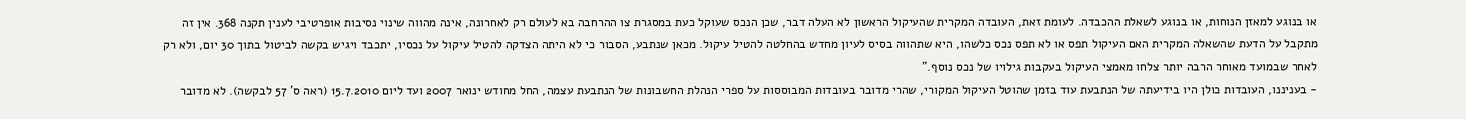או בנוגע למאזן הנוחות, או בנוגע לשאלת ההכבדה. לעומת זאת, העובדה המקרית שהעיקול הראשון לא העלה דבר, שכן הנכס שעוקל כעת במסגרת צו ההרחבה בא לעולם רק לאחרונה, אינה מהווה שינוי נסיבות אופרטיבי לענין תקנה 368. אין זה מתקבל על הדעת שהשאלה המקרית האם העיקול תפס או לא תפס נכס כלשהו, היא שתהווה בסיס לעיון מחדש בהחלטה להטיל עיקול. מכאן שנתבע, הסבור כי לא היתה הצדקה להטיל עיקול על נכסיו, יתכבד ויגיש בקשה לביטול בתוך 30 יום, ולא רק לאחר שבמועד מאוחר הרבה יותר צלחו מאמצי העיקול בעקבות גילויו של נכס נוסף."
- בעניננו, העובדות כולן היו בידיעתה של הנתבעת עוד בזמן שהוטל העיקול המקורי, שהרי מדובר בעובדות המבוססות על ספרי הנהלת החשבונות של הנתבעת עצמה, החל מחודש ינואר 2007 ועד ליום 15.7.2010 (ראה ס' 57 לבקשה). לא מדובר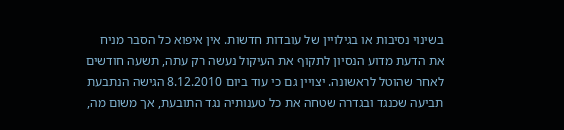בשינוי נסיבות או בגילויין של עובדות חדשות. אין איפוא כל הסבר מניח את הדעת מדוע הנסיון לתקוף את העיקול נעשה רק עתה, תשעה חודשים לאחר שהוטל לראשונה. יצויין גם כי עוד ביום 8.12.2010 הגישה הנתבעת תביעה שכנגד ובגדרה שטחה את כל טענותיה נגד התובעת, אך משום מה,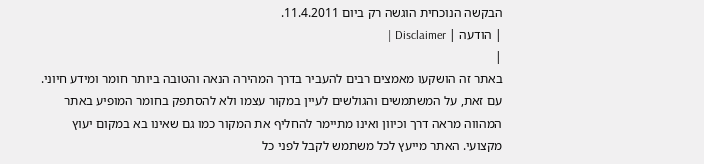הבקשה הנוכחית הוגשה רק ביום 11.4.2011.
| הודעה | Disclaimer |
|
באתר זה הושקעו מאמצים רבים להעביר בדרך המהירה הנאה והטובה ביותר חומר ומידע חיוני. עם זאת, על המשתמשים והגולשים לעיין במקור עצמו ולא להסתפק בחומר המופיע באתר המהווה מראה דרך וכיוון ואינו מתיימר להחליף את המקור כמו גם שאינו בא במקום יעוץ מקצועי. האתר מייעץ לכל משתמש לקבל לפני כל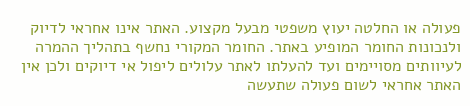פעולה או החלטה יעוץ משפטי מבעל מקצוע. האתר אינו אחראי לדיוק ולנכונות החומר המופיע באתר. החומר המקורי נחשף בתהליך ההמרה לעיוותים מסויימים ועד להעלתו לאתר עלולים ליפול אי דיוקים ולכן אין האתר אחראי לשום פעולה שתעשה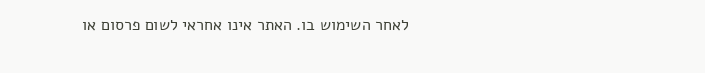לאחר השימוש בו. האתר אינו אחראי לשום פרסום או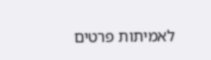לאמיתות פרטים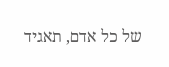של כל אדם, תאגיד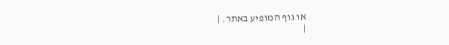או גוף המופיע באתר. |
|